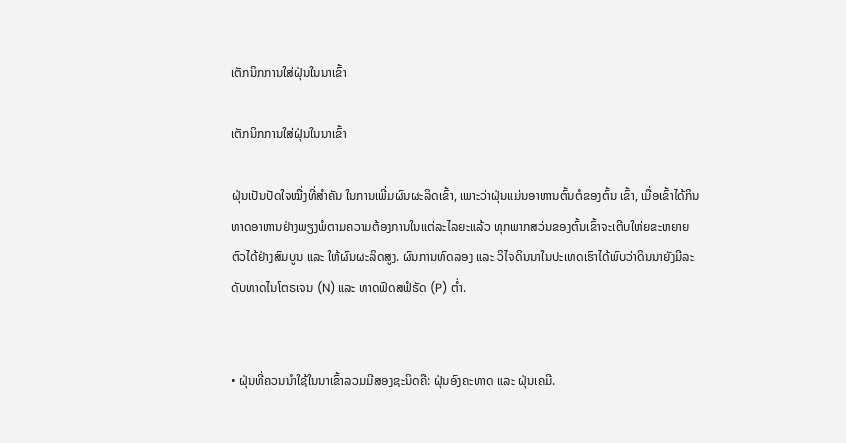ເຕັກນິກການໃສ່ຝຸ່ນໃນນາເຂົ້າ

ເຕັກນິກການໃສ່ຝຸ່ນໃນນາເຂົ້າ

ຝຸ່ນເປັນປັດໃຈໝື່ງທີ່ສໍາຄັນ ໃນການເພີ່ມຜົນຜະລິດເຂົ້າ, ເພາະວ່າຝຸ່ນແມ່ນອາຫານຕົ້ນຕໍຂອງຕົ້ນ ເຂົ້າ, ເມື່ອເຂົ້າໄດ້ກິນທາດອາຫານຢ່າງພຽງພໍຕາມຄວາມຕ້ອງການໃນແຕ່ລະໄລຍະແລ້ວ ທຸກພາກສວ່ນຂອງຕົ້ນເຂົ້າຈະເຕີບໃຫ່ຍຂະຫຍາຍຕົວໄດ້ຢ່າງສົມບູນ ແລະ ໃຫ້ຜົນຜະລິດສູງ. ຜົນການທົດລອງ ແລະ ວິໄຈດິນນາໃນປະເທດເຮົາໄດ້ພົບວ່າດິນນາຍັງມີລະດັບທາດໄນໂຕຣເຈນ (N) ແລະ ທາດຟົດສຟໍຣັດ (P) ຕໍ່າ.


• ຝຸ່ນທີ່ຄວນນໍາໃຊ້ໃນນາເຂົ້າລວມມີສອງຊະນິດຄື: ຝຸ່ນອົງຄະທາດ ແລະ ຝຸ່ນເຄມີ.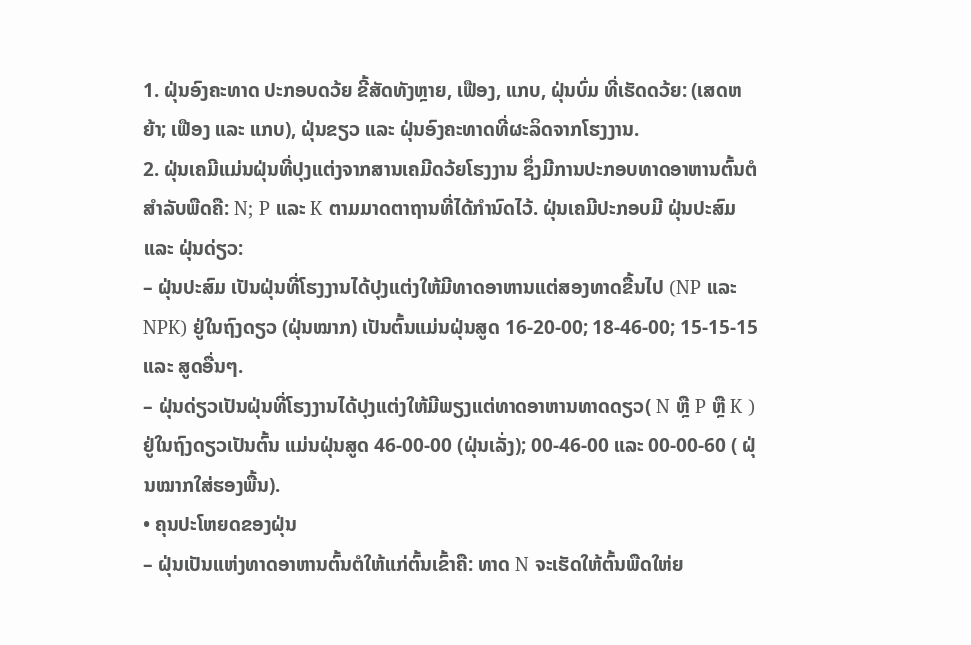1. ຝຸ່ນອົງຄະທາດ ປະກອບດວ້ຍ ຂີ້ສັດທັງຫຼາຍ, ເຟືອງ, ແກບ, ຝຸ່ນບົ່ມ ທີ່ເຮັດດວ້ຍ: (ເສດຫຍ້າ; ເຟືອງ ແລະ ແກບ), ຝຸ່ນຂຽວ ແລະ ຝຸ່ນອົງຄະທາດທີ່ຜະລິດຈາກໂຮງງານ.
2. ຝຸ່ນເຄມີແມ່ນຝຸ່ນທີ່ປຸງແຕ່ງຈາກສານເຄມີດວ້ຍໂຮງງານ ຊຶ່ງມີການປະກອບທາດອາຫານຕົ້ນຕໍສໍາລັບພືດຄື: N; P ແລະ K ຕາມມາດຕາຖານທີ່ໄດ້ກໍານົດໄວ້. ຝຸ່ນເຄມີປະກອບມີ ຝຸ່ນປະສົມ ແລະ ຝຸ່ນດ່ຽວ:
– ຝຸ່ນປະສົມ ເປັນຝຸ່ນທີ່ໂຮງງານໄດ້ປຸງແຕ່ງໃຫ້ມີທາດອາຫານແຕ່ສອງທາດຂື້ນໄປ (NP ແລະ NPK) ຢູ່ໃນຖົງດຽວ (ຝຸ່ນໝາກ) ເປັນຕົ້ນແມ່ນຝຸ່ນສູດ 16-20-00; 18-46-00; 15-15-15 ແລະ ສູດອື່ນໆ.
– ຝຸ່ນດ່ຽວເປັນຝຸ່ນທີ່ໂຮງງານໄດ້ປຸງແຕ່ງໃຫ້ມີພຽງແຕ່ທາດອາຫານທາດດຽວ( N ຫຼື P ຫຼື K ) ຢູ່ໃນຖົງດຽວເປັນຕົ້ນ ແມ່ນຝຸ່ນສູດ 46-00-00 (ຝຸ່ນເລັ່ງ); 00-46-00 ແລະ 00-00-60 ( ຝຸ່ນໝາກໃສ່ຮອງພື້ນ).
• ຄຸນປະໂຫຍດຂອງຝຸ່ນ
– ຝຸ່ນເປັນແຫ່ງທາດອາຫານຕົ້ນຕໍໃຫ້ແກ່ຕົ້ນເຂົ້າຄື: ທາດ N ຈະເຮັດໃຫ້ຕົ້ນພືດໃຫ່ຍ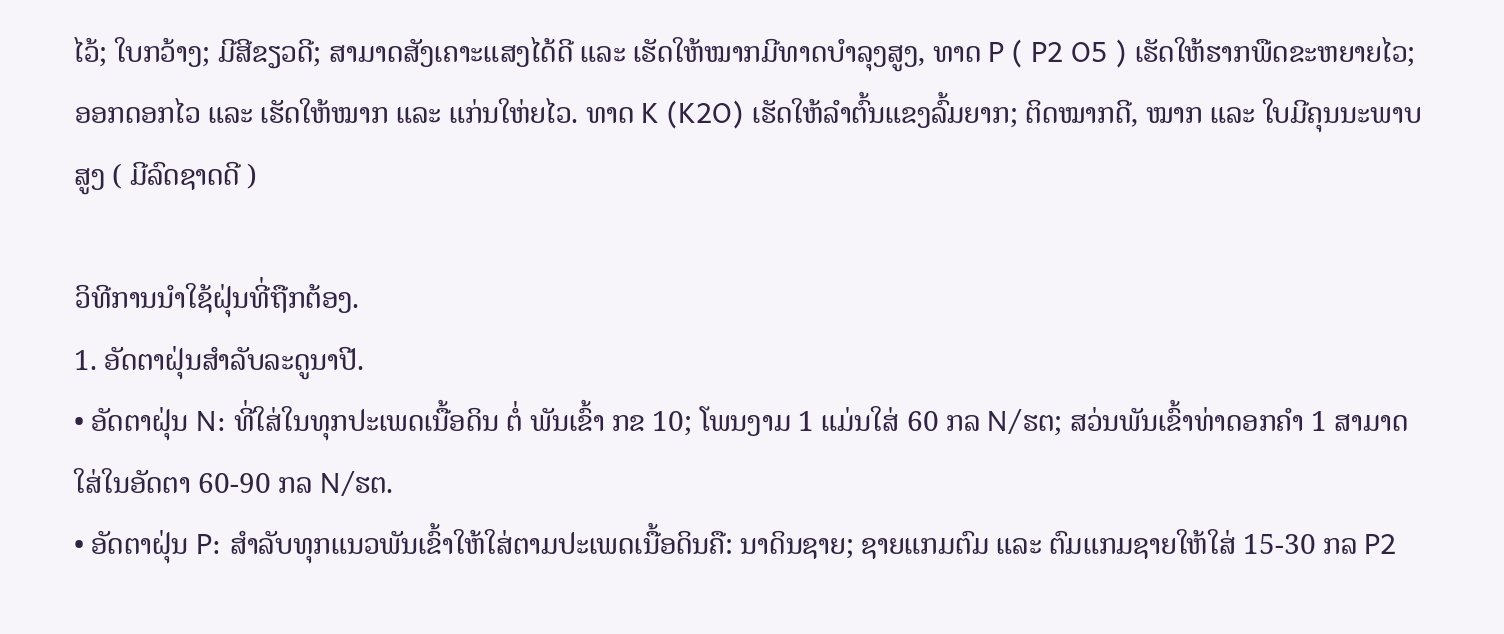ໄວ້; ໃບກວ້າງ; ມີສີຂຽວດີ; ສາມາດສັງເຄາະແສງໄດ້ດີ ແລະ ເຮັດໃຫ້ໝາກມີທາດບໍາລຸງສູງ, ທາດ P ( P2 O5 ) ເຮັດໃຫ້ຮາກພືດຂະຫຍາຍໄວ; ອອກດອກໄວ ແລະ ເຮັດໃຫ້ໝາກ ແລະ ແກ່ນໃຫ່ຍໄວ. ທາດ K (K2O) ເຮັດໃຫ້ລໍາຕົ້ນແຂງລົ້ມຍາກ; ຕິດໝາກດີ, ໝາກ ແລະ ໃບມີຄຸນນະພາບສູງ ( ມີລົດຊາດດີ )

ວິທີການນໍາໃຊ້ຝຸ່ນທີ່ຖືກຕ້ອງ.
1. ອັດຕາຝຸ່ນສໍາລັບລະດູນາປີ.
• ອັດຕາຝຸ່ນ N: ທີ່ໃສ່ໃນທຸກປະເພດເນື້ອດິນ ຕໍ່ ພັນເຂົ້າ ກຂ 10; ໂພນງາມ 1 ແມ່ນໃສ່ 60 ກລ N/ຮຕ; ສວ່ນພັນເຂົ້າທ່າດອກຄໍາ 1 ສາມາດໃສ່ໃນອັດຕາ 60-90 ກລ N/ຮຕ.
• ອັດຕາຝຸ່ນ P: ສໍາລັບທຸກແນວພັນເຂົ້າໃຫ້ໃສ່ຕາມປະເພດເນື້ອດິນຄື: ນາດິນຊາຍ; ຊາຍແກມຕົມ ແລະ ຕົມແກມຊາຍໃຫ້ໃສ່ 15-30 ກລ P2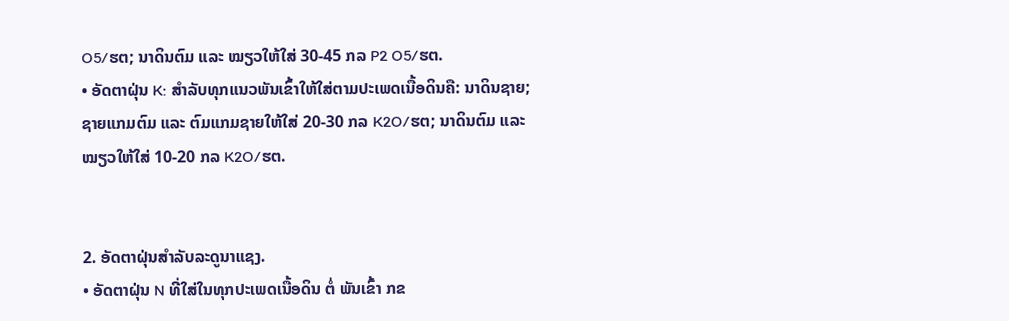O5/ຮຕ; ນາດິນຕົມ ແລະ ໝຽວໃຫ້ໃສ່ 30-45 ກລ P2 O5/ຮຕ.
• ອັດຕາຝຸ່ນ K: ສໍາລັບທຸກແນວພັນເຂົ້າໃຫ້ໃສ່ຕາມປະເພດເນື້ອດິນຄື: ນາດິນຊາຍ; ຊາຍແກມຕົມ ແລະ ຕົມແກມຊາຍໃຫ້ໃສ່ 20-30 ກລ K2O/ຮຕ; ນາດິນຕົມ ແລະ ໝຽວໃຫ້ໃສ່ 10-20 ກລ K2O/ຮຕ.


2. ອັດຕາຝຸ່ນສໍາລັບລະດູນາແຊງ.
• ອັດຕາຝຸ່ນ N ທີ່ໃສ່ໃນທຸກປະເພດເນື້ອດິນ ຕໍ່ ພັນເຂົ້າ ກຂ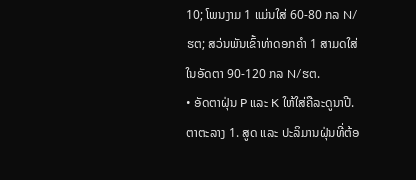10; ໂພນງາມ 1 ແມ່ນໃສ່ 60-80 ກລ N/ຮຕ; ສວ່ນພັນເຂົ້າທ່າດອກຄໍາ 1 ສາມດໃສ່ໃນອັດຕາ 90-120 ກລ N/ຮຕ.
• ອັດຕາຝຸ່ນ P ແລະ K ໃຫ້ໃສ່ຄືລະດູນາປີ.
ຕາຕະລາງ 1. ສູດ ແລະ ປະລິມານຝຸ່ນທີ່ຕ້ອ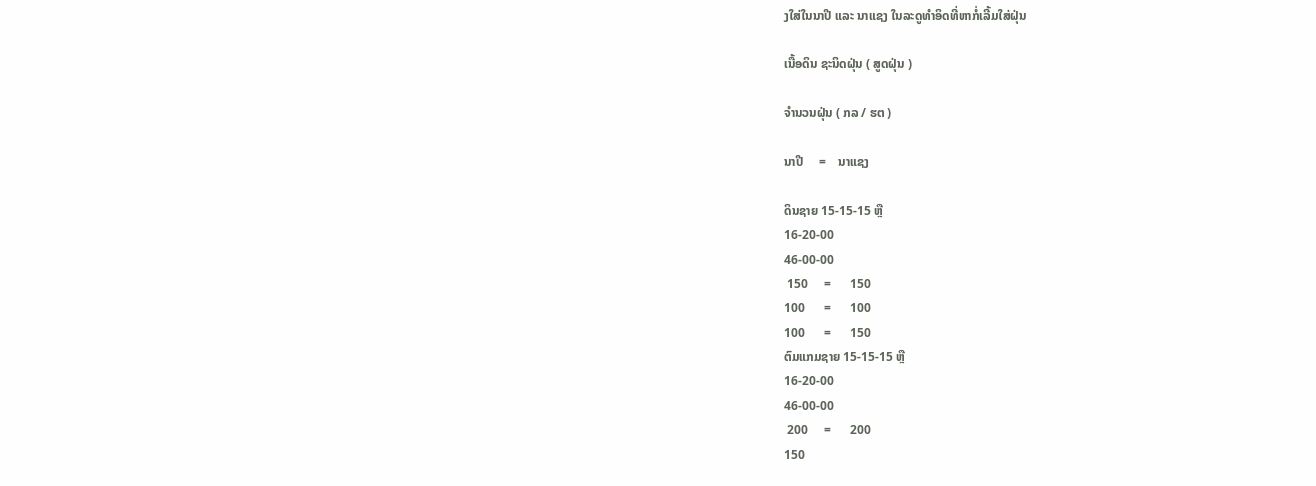ງໃສ່ໃນນາປີ ແລະ ນາແຊງ ໃນລະດູທໍາອິດທີ່ຫາກໍ່ເລີ້ມໃສ່ຝຸ່ນ

ເນື້ອດິນ ຊະນິດຝຸ່ນ ( ສູດຝຸ່ນ )

ຈໍານວນຝຸ່ນ ( ກລ / ຮຕ )

ນາປີ     =    ນາແຊງ

ດິນຊາຍ 15-15-15 ຫຼື
16-20-00
46-00-00
 150     =      150
100      =      100
100      =      150
ຕົມແກມຊາຍ 15-15-15 ຫຼື
16-20-00
46-00-00
 200     =      200
150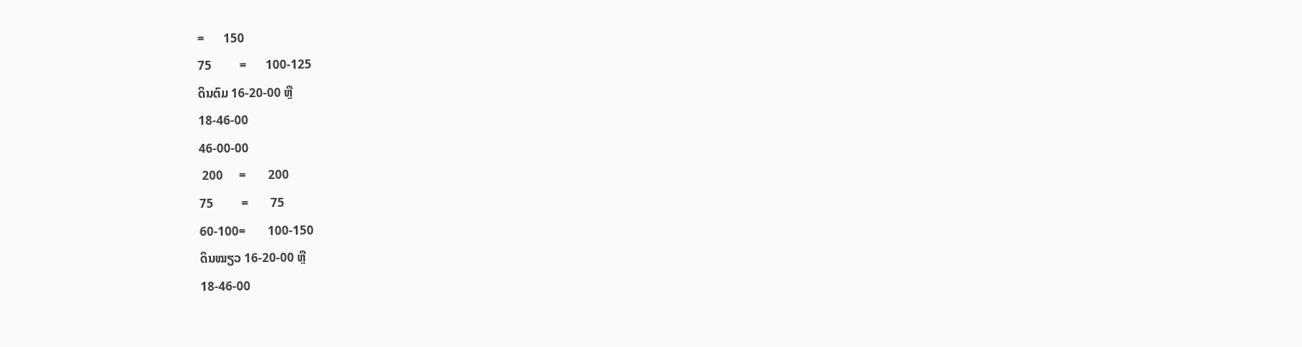=      150
75         =      100-125
ດິນຕົມ 16-20-00 ຫຼື
18-46-00
46-00-00
 200     =       200
75         =       75
60-100=       100-150
ດິນໝຽວ 16-20-00 ຫຼື
18-46-00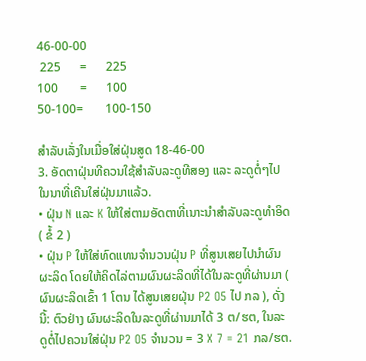46-00-00
 225      =      225
100       =      100
50-100=       100-150

ສໍາລັບເລັ່ງໃນເມື່ອໃສ່ຝຸ່ນສູດ 18-46-00
3. ອັດຕາຝຸ່ນທີຄວນໃຊ້ສໍາລັບລະດູທີສອງ ແລະ ລະດູຕໍ່ໆໄປ ໃນນາທີ່ເຄີນໃສ່ຝຸ່ນມາແລ້ວ.
• ຝຸ່ນ N ແລະ K ໃຫ້ໃສ່ຕາມອັດຕາທີ່ເນາະນໍາສໍາລັບລະດູທໍາອິດ ( ຂໍ້ 2 )
• ຝຸ່ນ P ໃຫ້ໃສ່ທົດແທນຈໍານວນຝຸ່ນ P ທີ່ສູນເສຍໄປນໍາຜົນຜະລິດ ໂດຍໃຫ້ຄິດໄລ່ຕາມຜົນຜະລິດທີ່ໄດ້ໃນລະດູທີ່ຜ່ານມາ ( ຜົນຜະລິດເຂົ້າ 1 ໂຕນ ໄດ້ສູນເສຍຝຸ່ນ P2 O5 ໄປ ກລ ), ດັ່ງນີ້: ຕົວຢ່າງ ຜົນຜະລິດໃນລະດູທີ່ຜ່ານມາໄດ້ 3 ຕ/ຮຕ, ໃນລະດູຕໍ່ໄປຄວນໃສ່ຝຸ່ນ P2 O5 ຈໍານວນ = 3 X 7 = 21 ກລ/ຮຕ.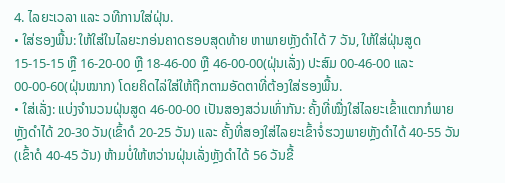4. ໄລຍະເວລາ ແລະ ວທີການໃສ່ຝຸ່ນ.
• ໃສ່ຮອງພື້ນ: ໃຫ້ໃສ່ໃນໄລຍະກອ່ນຄາດຮອບສຸດທ້າຍ ຫາພາຍຫຼັງດໍາໄດ້ 7 ວັນ, ໃຫ້ໃສ່ຝຸ່ນສູດ 15-15-15 ຫຼື 16-20-00 ຫຼື 18-46-00 ຫຼື 46-00-00(ຝຸ່ນເລັ່ງ) ປະສົມ 00-46-00 ແລະ 00-00-60(ຝຸ່ນໝາກ) ໂດຍຄິດໄລ່ໃສ່ໃຫ້ຖືກຕາມອັດຕາທີ່ຕ້ອງໃສ່ຮອງພື້ນ.
• ໃສ່ເລັ່ງ: ແບ່ງຈໍານວນຝຸ່ນສູດ 46-00-00 ເປັນສອງສວ່ນເທົ່າກັນ: ຄັ້ງທີ່ໝື່ງໃສ່ໄລຍະເຂົ້າແຕກກໍພາຍຫຼັງດໍາໄດ້ 20-30 ວັນ(ເຂົ້າດໍ 20-25 ວັນ) ແລະ ຄັ້ງທີ່ສອງໃສ່ໄລຍະເຂົ້າຈໍ່ຮວງພາຍຫຼັງດໍາໄດ້ 40-55 ວັນ (ເຂົ້າດໍ 40-45 ວັນ) ຫ້າມບໍ່ໃຫ້ຫວ່ານຝຸ່ນເລັ່ງຫຼັງດໍາໄດ້ 56 ວັນຂື້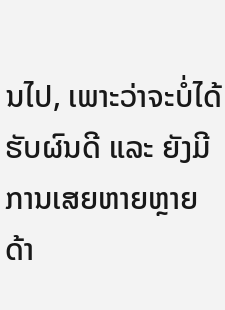ນໄປ, ເພາະວ່າຈະບໍ່ໄດ້ຮັບຜົນດີ ແລະ ຍັງມີການເສຍຫາຍຫຼາຍດ້າ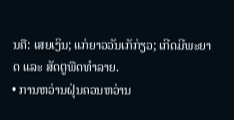ນຄື: ເສຍເງິນ; ແກ່ຍາວວັນເກັກ່ຽວ; ເກີດມີພະຍາດ ແລະ ສັດຕູພືດທໍາລາຍ.
• ການຫວ່ານຝຸ່ນຄວນຫວ່ານ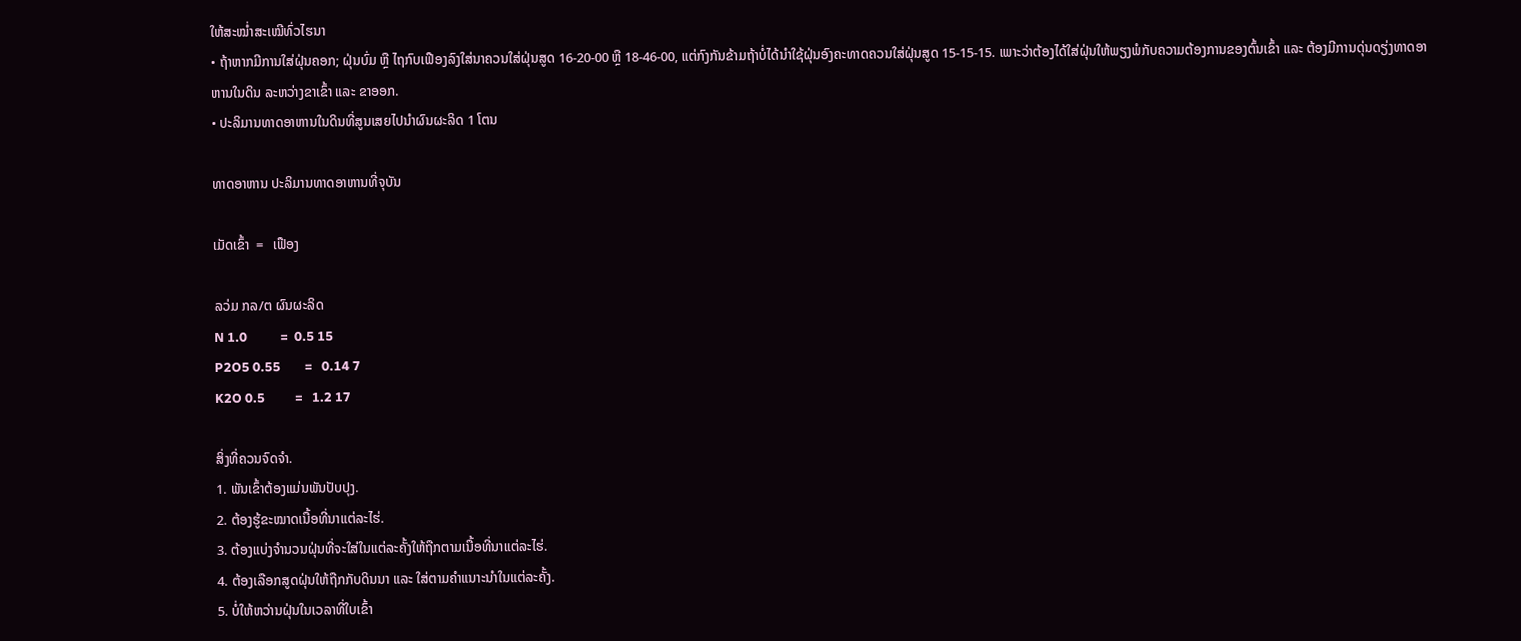ໃຫ້ສະໝໍ່າສະເໝີທົ່ວໄຮນາ
• ຖ້າຫາກມີການໃສ່ຝຸ່ນຄອກ; ຝຸ່ນບົ່ມ ຫຼື ໄຖກົບເຟືອງລົງໃສ່ນາຄວນໃສ່ຝຸ່ນສູດ 16-20-00 ຫຼື 18-46-00, ແຕ່ກົງກັນຂ້າມຖ້າບໍ່ໄດ້ນໍາໃຊ້ຝຸ່ນອົງຄະທາດຄວນໃສ່ຝຸ່ນສູດ 15-15-15. ເພາະວ່າຕ້ອງໄດ້ໃສ່ຝຸ່ນໃຫ້ພຽງພໍກັບຄວາມຕ້ອງການຂອງຕົ້ນເຂົ້າ ແລະ ຕ້ອງມີການດຸ່ນດຽ່ງທາດອາຫານໃນດິນ ລະຫວ່າງຂາເຂົ້າ ແລະ ຂາອອກ.
• ປະລິມານທາດອາຫານໃນດິນທີ່ສູນເສຍໄປນໍາຜົນຜະລິດ 1 ໂຕນ

ທາດອາຫານ ປະລິມານທາດອາຫານທີ່ຈຸບັນ

ເມັດເຂົ້າ  =   ເຟືອງ

ລວ່ມ ກລ/ຕ ຜົນຜະລິດ
N 1.0           =  0.5 15
P2O5 0.55        =   0.14 7
K2O 0.5          =   1.2 17

ສິ່ງທີ່ຄວນຈົດຈໍາ.
1. ພັນເຂົ້າຕ້ອງແມ່ນພັນປັບປຸງ.
2. ຕ້ອງຮູ້ຂະໝາດເນື້ອທີ່ນາແຕ່ລະໄຮ່.
3. ຕ້ອງແບ່ງຈໍານວນຝຸ່ນທີ່ຈະໃສ່ໃນແຕ່ລະຄັ້ງໃຫ້ຖືກຕາມເນື້ອທີ່ນາແຕ່ລະໄຮ່.
4. ຕ້ອງເລືອກສູດຝຸ່ນໃຫ້ຖືກກັບດິນນາ ແລະ ໃສ່ຕາມຄໍາແນາະນໍາໃນແຕ່ລະຄັ້ງ.
5. ບໍ່ໃຫ້ຫວ່ານຝຸ່ນໃນເວລາທີ່ໃບເຂົ້າ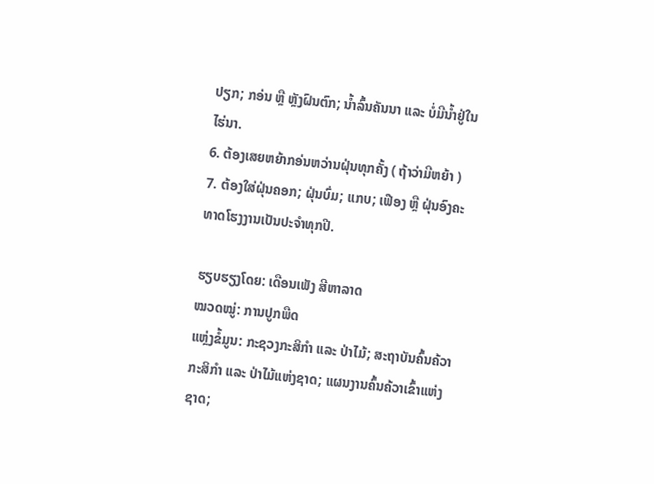ປຽກ; ກອ່ນ ຫຼື ຫຼັງຝົນຕົກ; ນໍ້າລົ້ນຄັນນາ ແລະ ບໍ່ມີນໍ້າຢູ່ໃນໄຮ່ນາ.
6. ຕ້ອງເສຍຫຍ້າກອ່ນຫວ່ານຝຸ່ນທຸກຄັ້ງ ( ຖ້າວ່າມີຫຍ້າ )
7. ຕ້ອງໃສ່ຝຸ່ນຄອກ; ຝຸ່ນບົ່ມ; ແກບ; ເຟືອງ ຫຼື ຝຸ່ນອົງຄະທາດໂຮງງານເປັນປະຈໍາທຸກປີ.

ຮຽບຮຽງໂດຍ: ເດືອນເພັງ ສີຫາລາດ
ໝວດໝູ່: ການປູກພືດ
ແຫຼ່ງຂໍ້ມູນ: ກະຊວງກະສິກຳ ແລະ ປ່າໄມ້; ສະຖາບັນຄົ້ນຄ້ວາກະສິກຳ ແລະ ປ່າໄມ້ແຫ່ງຊາດ; ແຜນງານຄົ້ນຄ້ວາເຂົ້າແຫ່ງຊາດ;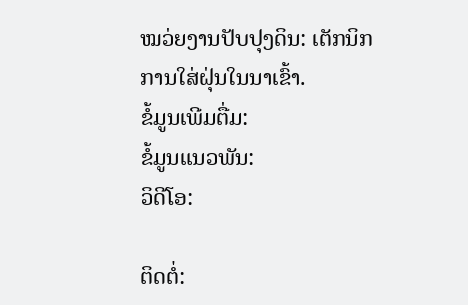ໝວ່ຍງານປັບປຸງດິນ: ເຕັກນິກການໃສ່ຝຸ່ນໃນນາເຂົ້າ.
ຂໍ້ມູນເພີມຕື່ມ:
ຂໍ້ມູນແນວພັນ:
ວິດີໂອ:

ຕິດຕໍ່: